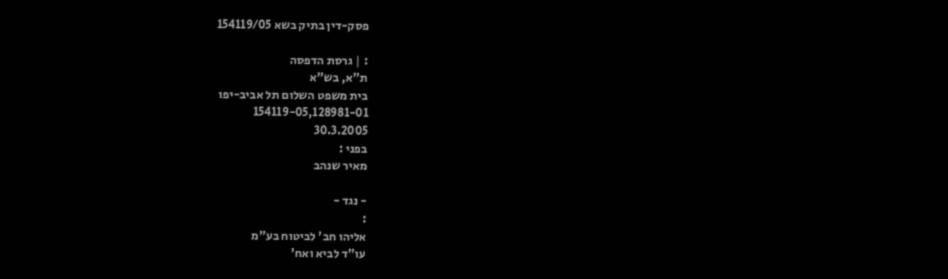פסק-דין בתיק בשא 154119/05

: | גרסת הדפסה
ת"א, בש"א
בית משפט השלום תל אביב-יפו
154119-05,128981-01
30.3.2005
בפני :
מאיר שנהב

- נגד -
:
אליהו חב' לביטוח בע"מ
עו"ד לביא ואח'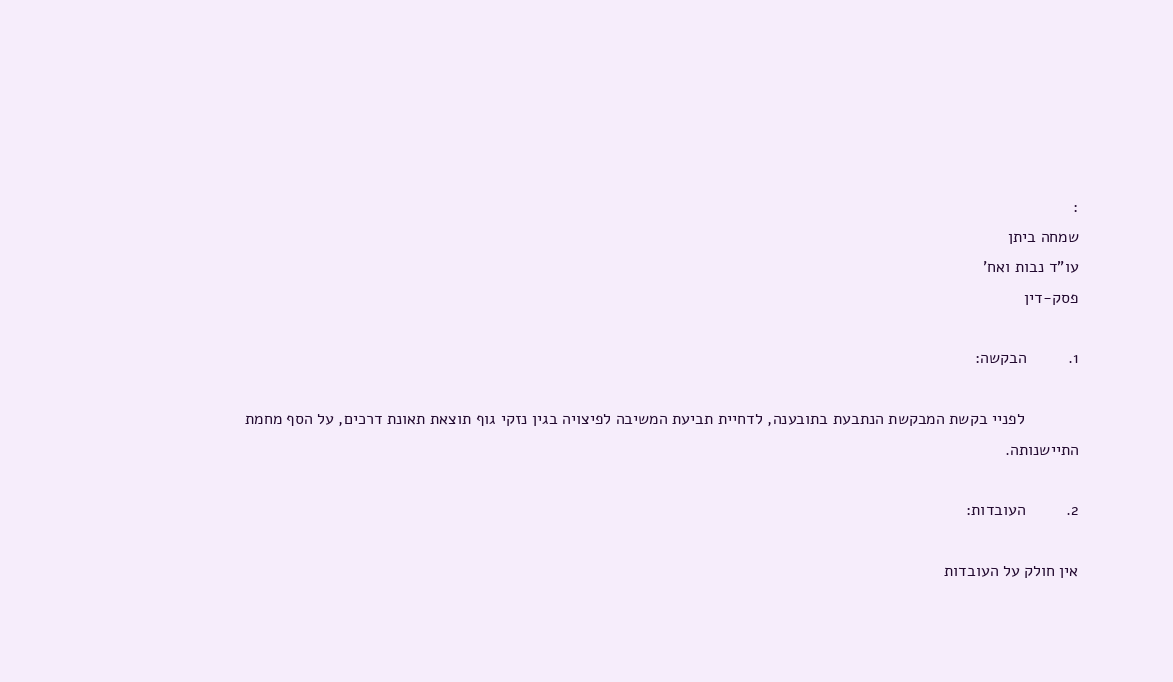:
שמחה ביתן
עו"ד נבות ואח'
פסק-דין

1.         הבקשה:

            לפניי בקשת המבקשת הנתבעת בתובענה, לדחיית תביעת המשיבה לפיצויה בגין נזקי גוף תוצאת תאונת דרכים, על הסף מחמת התיישנותה.

2.         העובדות:

אין חולק על העובדות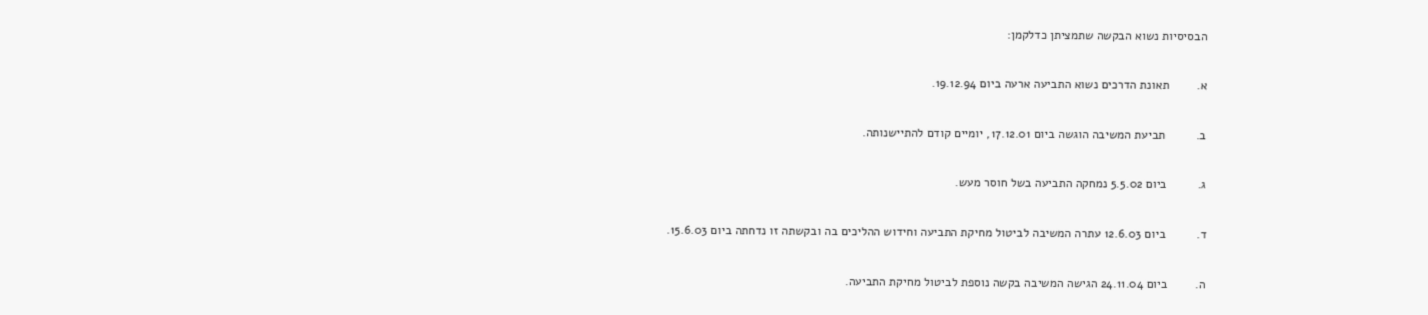הבסיסיות נשוא הבקשה שתמציתן כדלקמן:

א.        תאונת הדרכים נשוא התביעה ארעה ביום 19.12.94.

ב.         תביעת המשיבה הוגשה ביום 17.12.01, יומיים קודם להתיישנותה.

ג.         ביום 5.5.02 נמחקה התביעה בשל חוסר מעש.

ד.         ביום 12.6.03 עתרה המשיבה לביטול מחיקת התביעה וחידוש ההליכים בה ובקשתה זו נדחתה ביום 15.6.03.

ה.        ביום 24.11.04 הגישה המשיבה בקשה נוספת לביטול מחיקת התביעה.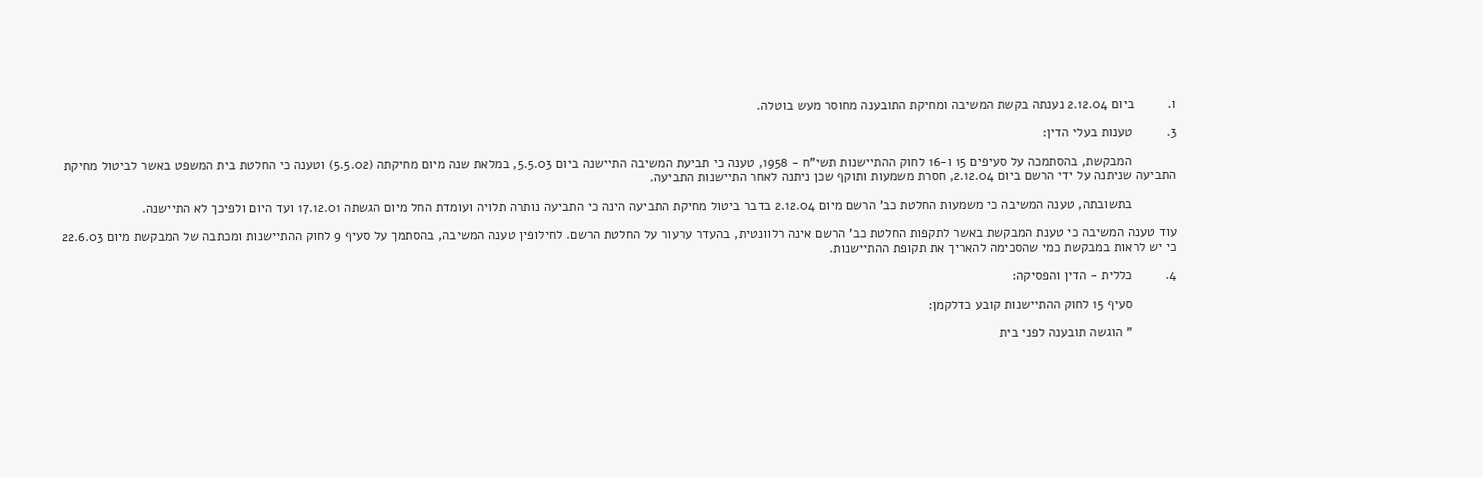ו.         ביום 2.12.04 נענתה בקשת המשיבה ומחיקת התובענה מחוסר מעש בוטלה.

3.         טענות בעלי הדין:

            המבקשת, בהסתמכה על סעיפים 15 ו-16 לחוק ההתיישנות תשי"ח - 1958, טענה כי תביעת המשיבה התיישנה ביום 5.5.03, במלאת שנה מיום מחיקתה (5.5.02) וטענה כי החלטת בית המשפט באשר לביטול מחיקת התביעה שניתנה על ידי הרשם ביום 2.12.04, חסרת משמעות ותוקף שכן ניתנה לאחר התיישנות התביעה.

            בתשובתה, טענה המשיבה כי משמעות החלטת כב' הרשם מיום 2.12.04 בדבר ביטול מחיקת התביעה הינה כי התביעה נותרה תלויה ועומדת החל מיום הגשתה 17.12.01 ועד היום ולפיכך לא התיישנה.

עוד טענה המשיבה כי טענת המבקשת באשר לתקפות החלטת כב' הרשם אינה רלוונטית, בהעדר ערעור על החלטת הרשם. לחילופין טענה המשיבה, בהסתמך על סעיף 9 לחוק ההתיישנות ומכתבה של המבקשת מיום 22.6.03 כי יש לראות במבקשת כמי שהסכימה להאריך את תקופת ההתיישנות.

4.         כללית - הדין והפסיקה:

            סעיף 15 לחוק ההתיישנות קובע כדלקמן:

            " הוגשה תובענה לפני בית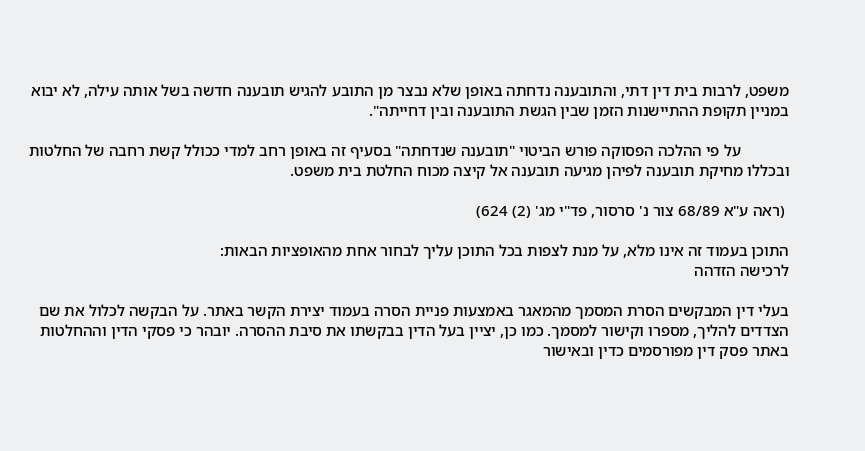משפט, לרבות בית דין דתי, והתובענה נדחתה באופן שלא נבצר מן התובע להגיש תובענה חדשה בשל אותה עילה, לא יבוא במניין תקופת ההתיישנות הזמן שבין הגשת התובענה ובין דחייתה".

            על פי ההלכה הפסוקה פורש הביטוי "תובענה שנדחתה" בסעיף זה באופן רחב למדי ככולל קשת רחבה של החלטות ובכללו מחיקת תובענה לפיהן מגיעה תובענה אל קיצה מכוח החלטת בית משפט.

 (ראה ע"א 68/89 צור נ' סרסור, פד"י מג' (2) 624)

התוכן בעמוד זה אינו מלא, על מנת לצפות בכל התוכן עליך לבחור אחת מהאופציות הבאות:
לרכישה הזדהה

בעלי דין המבקשים הסרת המסמך מהמאגר באמצעות פניית הסרה בעמוד יצירת הקשר באתר. על הבקשה לכלול את שם הצדדים להליך, מספרו וקישור למסמך. כמו כן, יציין בעל הדין בבקשתו את סיבת ההסרה. יובהר כי פסקי הדין וההחלטות באתר פסק דין מפורסמים כדין ובאישור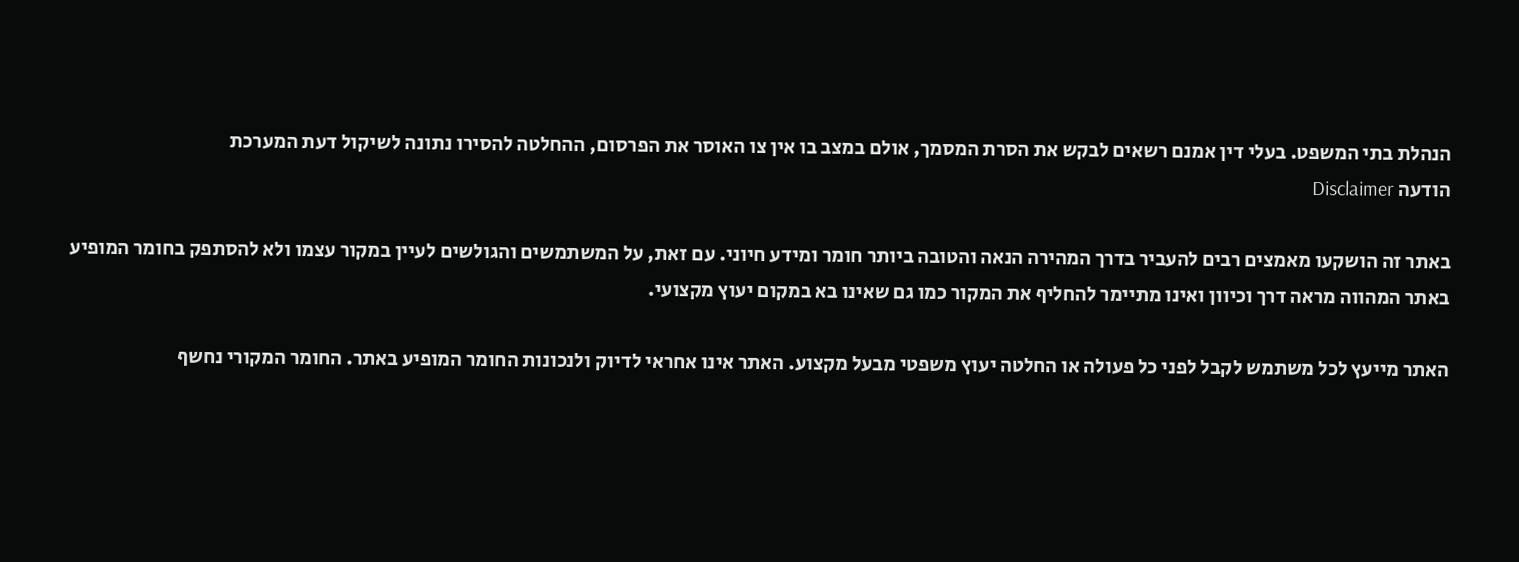הנהלת בתי המשפט. בעלי דין אמנם רשאים לבקש את הסרת המסמך, אולם במצב בו אין צו האוסר את הפרסום, ההחלטה להסירו נתונה לשיקול דעת המערכת
הודעה Disclaimer

באתר זה הושקעו מאמצים רבים להעביר בדרך המהירה הנאה והטובה ביותר חומר ומידע חיוני. עם זאת, על המשתמשים והגולשים לעיין במקור עצמו ולא להסתפק בחומר המופיע באתר המהווה מראה דרך וכיוון ואינו מתיימר להחליף את המקור כמו גם שאינו בא במקום יעוץ מקצועי.

האתר מייעץ לכל משתמש לקבל לפני כל פעולה או החלטה יעוץ משפטי מבעל מקצוע. האתר אינו אחראי לדיוק ולנכונות החומר המופיע באתר. החומר המקורי נחשף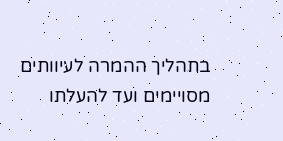בתהליך ההמרה לעיוותים מסויימים ועד להעלתו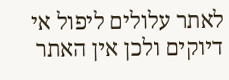לאתר עלולים ליפול אי דיוקים ולכן אין האתר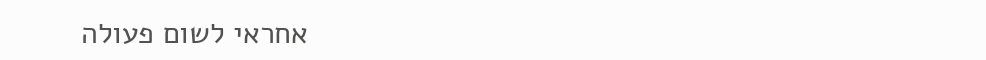אחראי לשום פעולה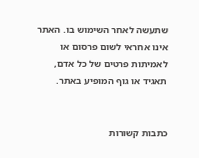שתעשה לאחר השימוש בו. האתר אינו אחראי לשום פרסום או לאמיתות פרטים של כל אדם, תאגיד או גוף המופיע באתר.


כתבות קשורות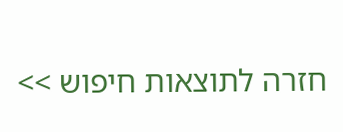חזרה לתוצאות חיפוש >>